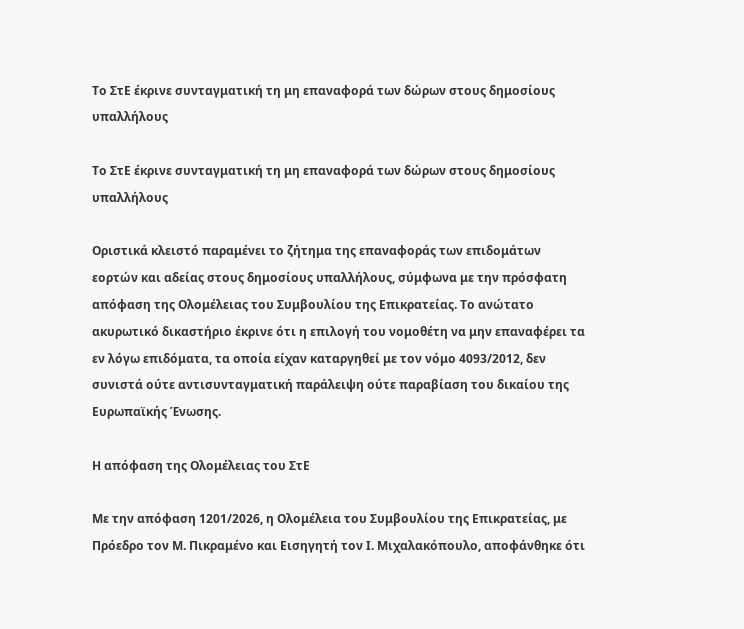Το ΣτΕ έκρινε συνταγματική τη μη επαναφορά των δώρων στους δημοσίους υπαλλήλους

Το ΣτΕ έκρινε συνταγματική τη μη επαναφορά των δώρων στους δημοσίους υπαλλήλους

Οριστικά κλειστό παραμένει το ζήτημα της επαναφοράς των επιδομάτων εορτών και αδείας στους δημοσίους υπαλλήλους, σύμφωνα με την πρόσφατη απόφαση της Ολομέλειας του Συμβουλίου της Επικρατείας. Το ανώτατο ακυρωτικό δικαστήριο έκρινε ότι η επιλογή του νομοθέτη να μην επαναφέρει τα εν λόγω επιδόματα, τα οποία είχαν καταργηθεί με τον νόμο 4093/2012, δεν συνιστά ούτε αντισυνταγματική παράλειψη ούτε παραβίαση του δικαίου της Ευρωπαϊκής Ένωσης.

Η απόφαση της Ολομέλειας του ΣτΕ

Με την απόφαση 1201/2026, η Ολομέλεια του Συμβουλίου της Επικρατείας, με Πρόεδρο τον Μ. Πικραμένο και Εισηγητή τον Ι. Μιχαλακόπουλο, αποφάνθηκε ότι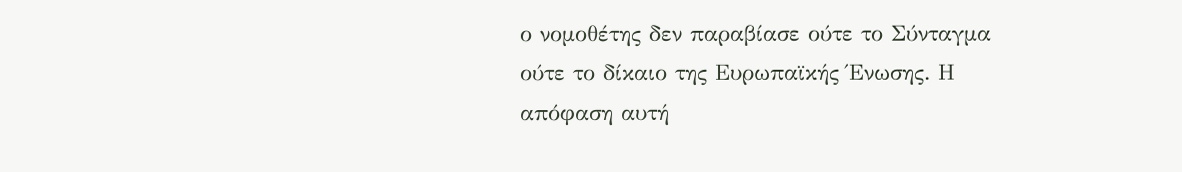ο νομοθέτης δεν παραβίασε ούτε το Σύνταγμα ούτε το δίκαιο της Ευρωπαϊκής Ένωσης. Η απόφαση αυτή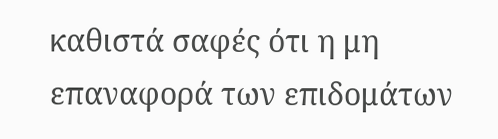καθιστά σαφές ότι η μη επαναφορά των επιδομάτων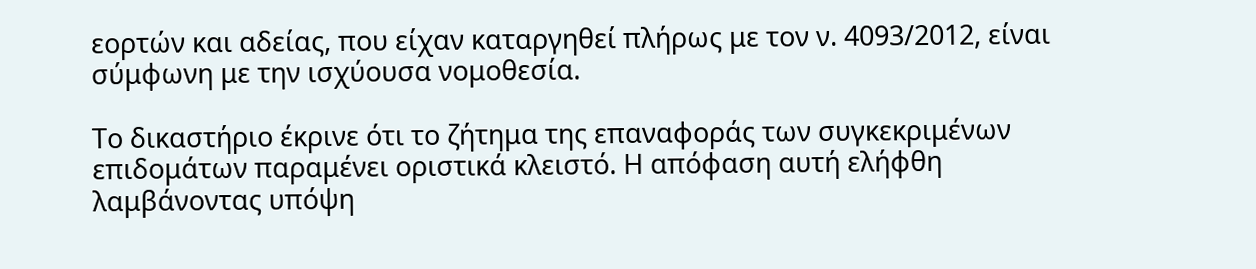εορτών και αδείας, που είχαν καταργηθεί πλήρως με τον ν. 4093/2012, είναι σύμφωνη με την ισχύουσα νομοθεσία.

Το δικαστήριο έκρινε ότι το ζήτημα της επαναφοράς των συγκεκριμένων επιδομάτων παραμένει οριστικά κλειστό. Η απόφαση αυτή ελήφθη λαμβάνοντας υπόψη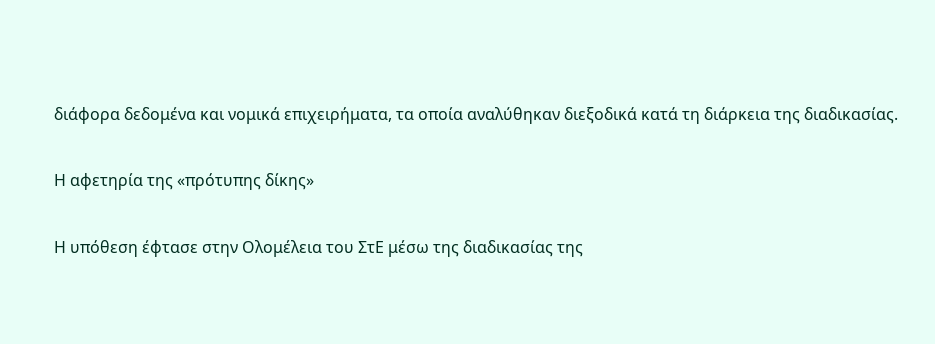διάφορα δεδομένα και νομικά επιχειρήματα, τα οποία αναλύθηκαν διεξοδικά κατά τη διάρκεια της διαδικασίας.

Η αφετηρία της «πρότυπης δίκης»

Η υπόθεση έφτασε στην Ολομέλεια του ΣτΕ μέσω της διαδικασίας της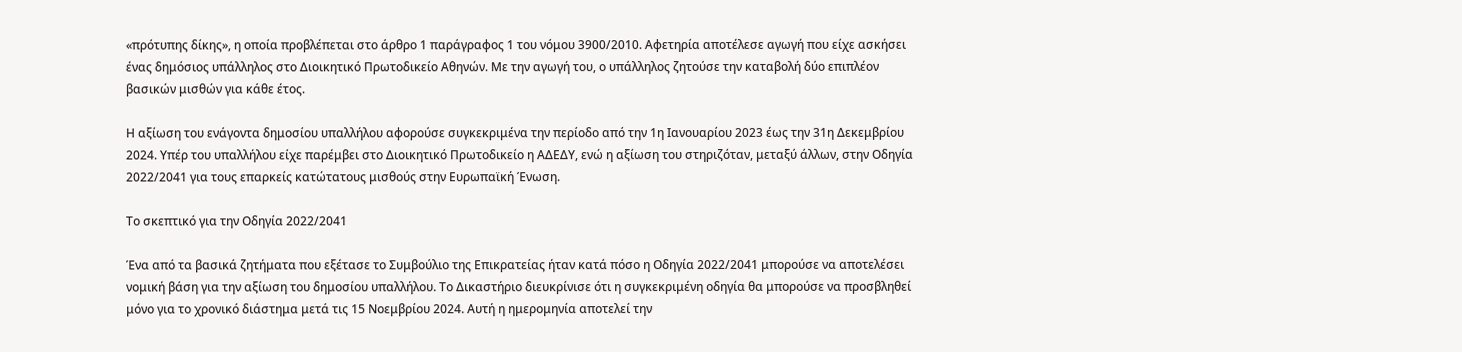«πρότυπης δίκης», η οποία προβλέπεται στο άρθρο 1 παράγραφος 1 του νόμου 3900/2010. Αφετηρία αποτέλεσε αγωγή που είχε ασκήσει ένας δημόσιος υπάλληλος στο Διοικητικό Πρωτοδικείο Αθηνών. Με την αγωγή του, ο υπάλληλος ζητούσε την καταβολή δύο επιπλέον βασικών μισθών για κάθε έτος.

Η αξίωση του ενάγοντα δημοσίου υπαλλήλου αφορούσε συγκεκριμένα την περίοδο από την 1η Ιανουαρίου 2023 έως την 31η Δεκεμβρίου 2024. Υπέρ του υπαλλήλου είχε παρέμβει στο Διοικητικό Πρωτοδικείο η ΑΔΕΔΥ, ενώ η αξίωση του στηριζόταν, μεταξύ άλλων, στην Οδηγία 2022/2041 για τους επαρκείς κατώτατους μισθούς στην Ευρωπαϊκή Ένωση.

Το σκεπτικό για την Οδηγία 2022/2041

Ένα από τα βασικά ζητήματα που εξέτασε το Συμβούλιο της Επικρατείας ήταν κατά πόσο η Οδηγία 2022/2041 μπορούσε να αποτελέσει νομική βάση για την αξίωση του δημοσίου υπαλλήλου. Το Δικαστήριο διευκρίνισε ότι η συγκεκριμένη οδηγία θα μπορούσε να προσβληθεί μόνο για το χρονικό διάστημα μετά τις 15 Νοεμβρίου 2024. Αυτή η ημερομηνία αποτελεί την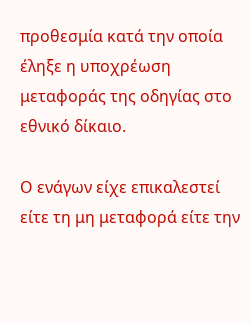προθεσμία κατά την οποία έληξε η υποχρέωση μεταφοράς της οδηγίας στο εθνικό δίκαιο.

Ο ενάγων είχε επικαλεστεί είτε τη μη μεταφορά είτε την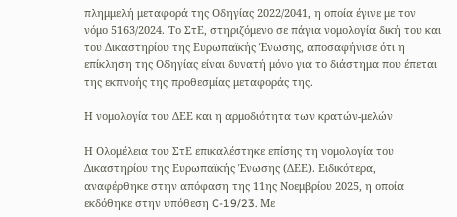πλημμελή μεταφορά της Οδηγίας 2022/2041, η οποία έγινε με τον νόμο 5163/2024. Το ΣτΕ, στηριζόμενο σε πάγια νομολογία δική του και του Δικαστηρίου της Ευρωπαϊκής Ένωσης, αποσαφήνισε ότι η επίκληση της Οδηγίας είναι δυνατή μόνο για το διάστημα που έπεται της εκπνοής της προθεσμίας μεταφοράς της.

Η νομολογία του ΔΕΕ και η αρμοδιότητα των κρατών-μελών

Η Ολομέλεια του ΣτΕ επικαλέστηκε επίσης τη νομολογία του Δικαστηρίου της Ευρωπαϊκής Ένωσης (ΔΕΕ). Ειδικότερα, αναφέρθηκε στην απόφαση της 11ης Νοεμβρίου 2025, η οποία εκδόθηκε στην υπόθεση C-19/23. Με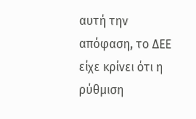αυτή την απόφαση, το ΔΕΕ είχε κρίνει ότι η ρύθμιση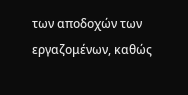των αποδοχών των εργαζομένων, καθώς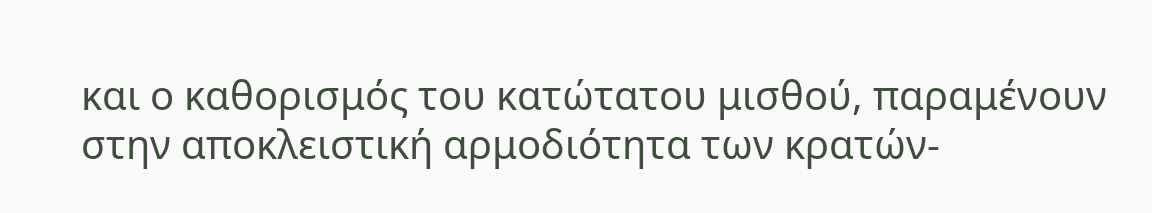και ο καθορισμός του κατώτατου μισθού, παραμένουν στην αποκλειστική αρμοδιότητα των κρατών-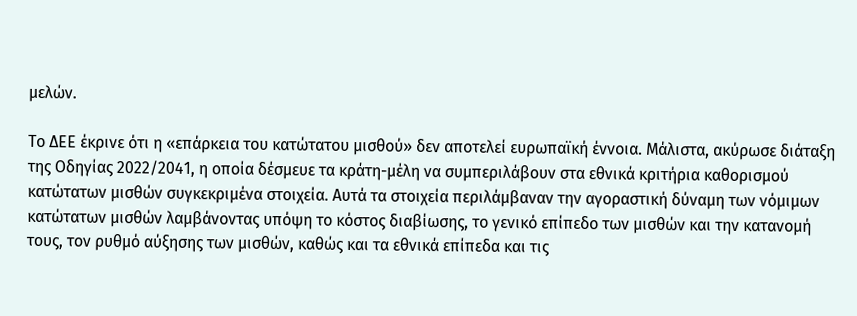μελών.

Το ΔΕΕ έκρινε ότι η «επάρκεια του κατώτατου μισθού» δεν αποτελεί ευρωπαϊκή έννοια. Μάλιστα, ακύρωσε διάταξη της Οδηγίας 2022/2041, η οποία δέσμευε τα κράτη-μέλη να συμπεριλάβουν στα εθνικά κριτήρια καθορισμού κατώτατων μισθών συγκεκριμένα στοιχεία. Αυτά τα στοιχεία περιλάμβαναν την αγοραστική δύναμη των νόμιμων κατώτατων μισθών λαμβάνοντας υπόψη το κόστος διαβίωσης, το γενικό επίπεδο των μισθών και την κατανομή τους, τον ρυθμό αύξησης των μισθών, καθώς και τα εθνικά επίπεδα και τις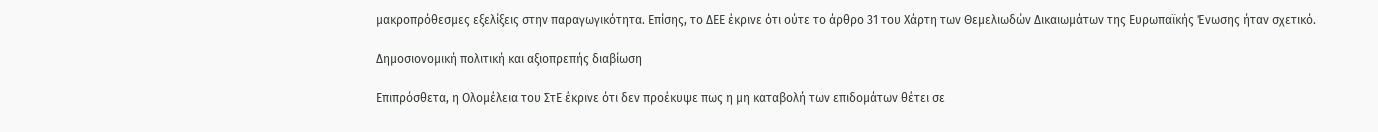μακροπρόθεσμες εξελίξεις στην παραγωγικότητα. Επίσης, το ΔΕΕ έκρινε ότι ούτε το άρθρο 31 του Χάρτη των Θεμελιωδών Δικαιωμάτων της Ευρωπαϊκής Ένωσης ήταν σχετικό.

Δημοσιονομική πολιτική και αξιοπρεπής διαβίωση

Επιπρόσθετα, η Ολομέλεια του ΣτΕ έκρινε ότι δεν προέκυψε πως η μη καταβολή των επιδομάτων θέτει σε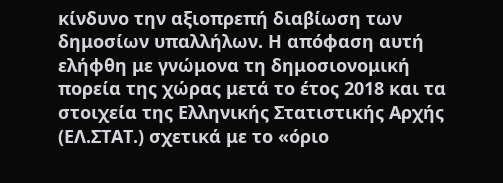κίνδυνο την αξιοπρεπή διαβίωση των δημοσίων υπαλλήλων. Η απόφαση αυτή ελήφθη με γνώμονα τη δημοσιονομική πορεία της χώρας μετά το έτος 2018 και τα στοιχεία της Ελληνικής Στατιστικής Αρχής (ΕΛ.ΣΤΑΤ.) σχετικά με το «όριο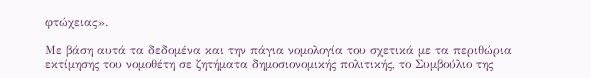φτώχειας».

Με βάση αυτά τα δεδομένα και την πάγια νομολογία του σχετικά με τα περιθώρια εκτίμησης του νομοθέτη σε ζητήματα δημοσιονομικής πολιτικής, το Συμβούλιο της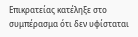Επικρατείας κατέληξε στο συμπέρασμα ότι δεν υφίσταται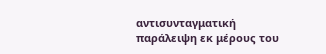αντισυνταγματική παράλειψη εκ μέρους του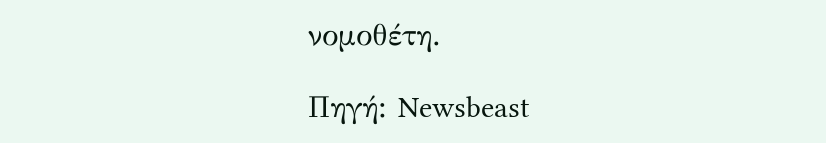νομοθέτη.

Πηγή: Newsbeast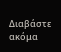Διαβάστε ακόμα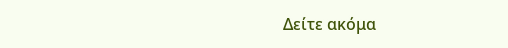Δείτε ακόμα